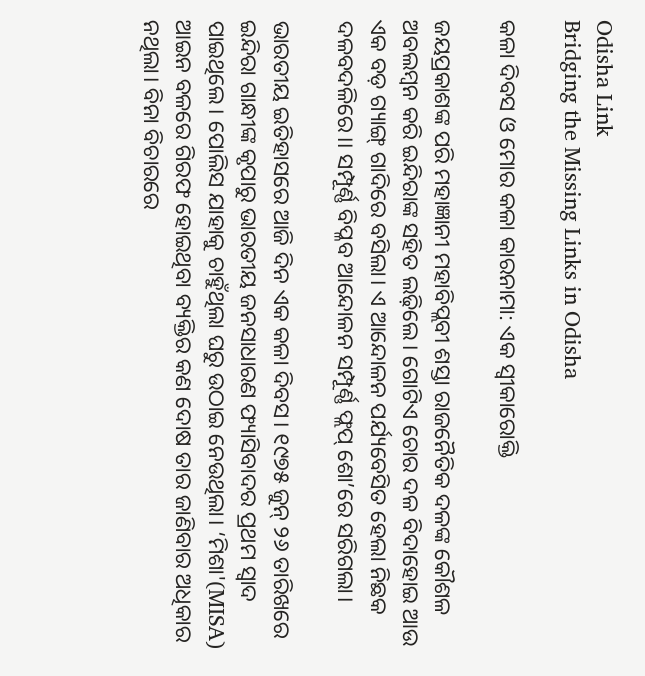Odisha Link
Bridging the Missing Links in Odisha

କଳା ଦିବସ ଓ ମୋର କଳା କାରନାମା: ଏକ ସ୍ବୀକାରୋକ୍ତି

ଜୟପ୍ରକାଶଙ୍କ ପରି ମହାଜ୍ଞାନୀ ମହାବିପ୍ଲବୀ ଶସ୍ତା ରାଜନୈତିକ ଦଳଙ୍କ କୌଶଳ ଅବଲମ୍ବନ କରି ଇନ୍ଦିରାଙ୍କ ସହିତ ଲଢ଼ିଲେ। ଗୋଟିଏ ଚୋର ଦଳ ବିଦାହୋଇ ଆଉ ଏକ ବଡ଼ ଗ୍ୟାଙ୍ଗ୍ ଗାଦିରେ ବସିଲା। ଏ ଆନ୍ଦୋଳନ ପର୍ଯ୍ୟବେସିତ ହେଲା ନିଛକ ଦଳବଦଳିରେ।। ସମ୍ପୂର୍ଣ୍ଣ ବିପ୍ଳବ ଆନ୍ଦୋଳନ ସମ୍ପୂର୍ଣ୍ଣ ଫ୍ଲପ୍ ଶୋ’ରେ ସରିଗଲା।

ଭାରତୀୟ ଇତିହାସରେ ଆଜି ଦିନ ଏକ କଳା ଦିବସ। ୧୯୭୫ ଜୁନ୍‌ ୨୬ ତାରିଖରେ ଇନ୍ଦିରା ଗାନ୍ଧୀଙ୍କ କୃପାରୁ ଭାରତୀୟ ଜନସାଧାରଣ ଫ୍ୟାସିବାଦର ପ୍ରଥମ ସ୍ୱାଦ ପାଇଥିଲେ। ପୋଲିସ ଯାହାକୁ ଚାହୁଁଥିଲା ଘରୁ ଉଠାଇ ନେଉଥିଲା। ‘ମିଶା'(MISA) ଆଇନ ବଳରେ ଗିରଫ ହୋଇଥିବା ବ୍ୟକ୍ତିର କଣ ଦୋଷ ତାର ଜାଣିବାର ଅଧିକାର ନଥିଲା। ବିନା ବିଚାରରେ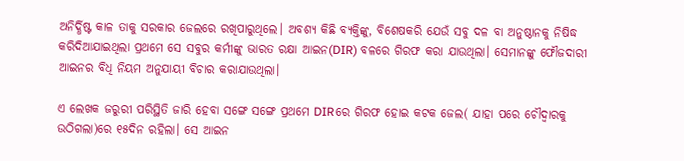ଅନିର୍ଦ୍ଧିଷ୍ଟ କାଳ ତାକୁ ସରକାର ଜେଲରେ ରଖିପାରୁଥିଲେ। ଅବଶ୍ୟ କିଛି ବ୍ୟକ୍ତିଙ୍କୁ, ବିଶେଷକରି ଯେଉଁ ସବୁ ଦଳ ବା ଅନୁଷ୍ଠାନକୁ ନିଷିଦ୍ଧ କରିଦିଆଯାଇଥିଲା ପ୍ରଥମେ ସେ ସବୁର କର୍ମୀଙ୍କୁ ଭାରତ ରକ୍ଷା ଆଇନ(DIR) ବଳରେ ଗିରଫ କରା ଯାଉଥିଲା। ସେମାନଙ୍କୁ ଫୌଜଦାରୀ ଆଇନର ବିଧି ନିୟମ ଅନୁଯାୟୀ ବିଚାର କରାଯାଉଥିଲା।

ଏ ଲେଖକ ଜରୁରୀ ପରିସ୍ଥିତି ଜାରି ହେବା ସଙ୍ଗେ ସଙ୍ଗେ ପ୍ରଥମେ DIRରେ ଗିରଫ ହୋଇ କଟକ ଜେଲ( ଯାହା ପରେ ଚୌଦ୍ୱାରକୁ ଉଠିଗଲା)ରେ ୧୫ଦିନ ରହିଲା। ସେ ଆଇନ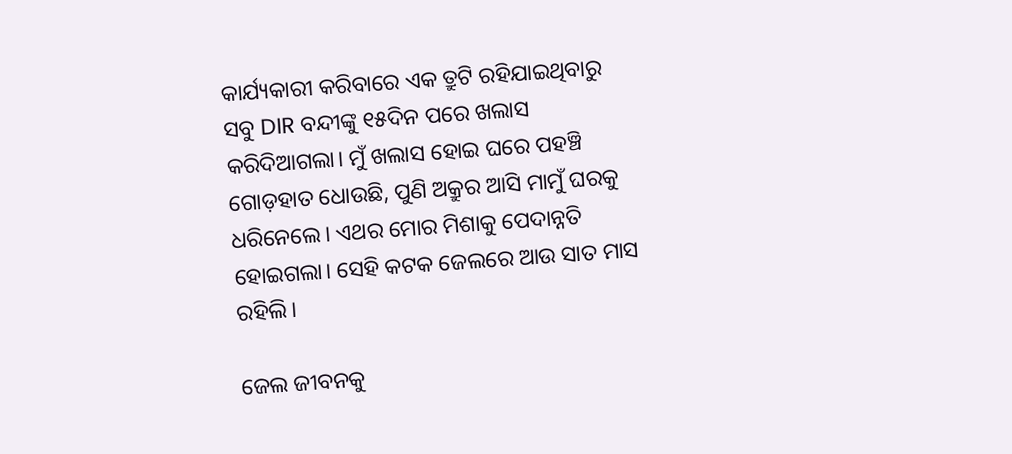କାର୍ଯ୍ୟକାରୀ କରିବାରେ ଏକ ତ୍ରୁଟି ରହିଯାଇଥିବାରୁ ସବୁ DIR ବନ୍ଦୀଙ୍କୁ ୧୫ଦିନ ପରେ ଖଲାସ କରିଦିଆଗଲା। ମୁଁ ଖଲାସ ହୋଇ ଘରେ ପହଞ୍ଚି ଗୋଡ଼ହାତ ଧୋଉଛି, ପୁଣି ଅକ୍ରୁର ଆସି ମାମୁଁ ଘରକୁ ଧରିନେଲେ। ଏଥର ମୋର ମିଶାକୁ ପେଦାନ୍ନତି ହୋଇଗଲା। ସେହି କଟକ ଜେଲରେ ଆଉ ସାତ ମାସ ରହିଲି।

ଜେଲ ଜୀବନକୁ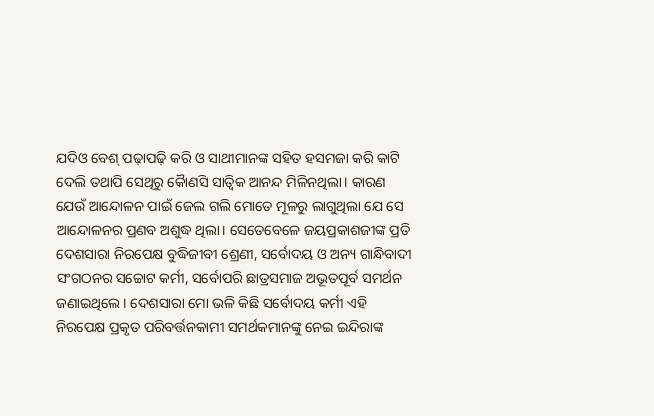ଯଦିଓ ବେଶ୍ ପଢ଼ାପଢ଼ି କରି ଓ ସାଥୀମାନଙ୍କ ସହିତ ହସମଜା କରି କାଟି ଦେଲି ତଥାପି ସେଥିରୁ କୋୖଣସି ସାତ୍ଵିକ ଆନନ୍ଦ ମିଳିନଥିଲା। କାରଣ ଯେଉଁ ଆନ୍ଦୋଳନ ପାଇଁ ଜେଲ ଗଲି ମୋତେ ମୂଳରୁ ଲାଗୁଥିଲା ଯେ ସେ ଆନ୍ଦୋଳନର ପ୍ରଣବ ଅଶୁଦ୍ଧ ଥିଲା। ସେତେବେଳେ ଜୟପ୍ରକାଶଜୀଙ୍କ ପ୍ରତି ଦେଶସାରା ନିରପେକ୍ଷ ବୁଦ୍ଧିଜୀବୀ ଶ୍ରେଣୀ, ସର୍ବୋଦୟ ଓ ଅନ୍ୟ ଗାନ୍ଧିବାଦୀ ସଂଗଠନର ସଚ୍ଚୋଟ କର୍ମୀ, ସର୍ବୋପରି ଛାତ୍ରସମାଜ ଅଭୂତପୂର୍ବ ସମର୍ଥନ ଜଣାଇଥିଲେ। ଦେଶସାରା ମୋ ଭଳି କିଛି ସର୍ବୋଦୟ କର୍ମୀ ଏହି ନିରପେକ୍ଷ ପ୍ରକୃତ ପରିବର୍ତ୍ତନକାମୀ ସମର୍ଥକମାନଙ୍କୁ ନେଇ ଇନ୍ଦିରାଙ୍କ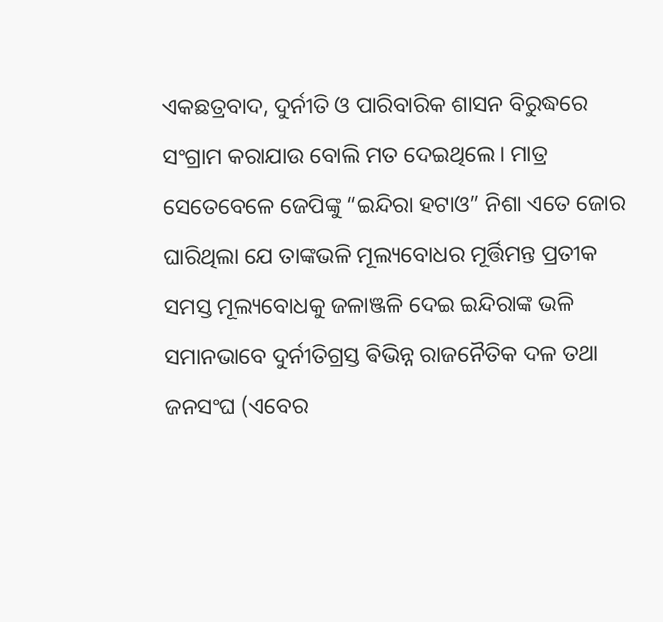ଏକଛତ୍ରବାଦ, ଦୁର୍ନୀତି ଓ ପାରିବାରିକ ଶାସନ ବିରୁଦ୍ଧରେ ସଂଗ୍ରାମ କରାଯାଉ ବୋଲି ମତ ଦେଇଥିଲେ। ମାତ୍ର ସେତେବେଳେ ଜେପିଙ୍କୁ “ଇନ୍ଦିରା ହଟାଓ” ନିଶା ଏତେ ଜୋର ଘାରିଥିଲା ଯେ ତାଙ୍କଭଳି ମୂଲ୍ୟବୋଧର ମୂର୍ତ୍ତିମନ୍ତ ପ୍ରତୀକ ସମସ୍ତ ମୂଲ୍ୟବୋଧକୁ ଜଳାଞ୍ଜଳି ଦେଇ ଇନ୍ଦିରାଙ୍କ ଭଳି ସମାନଭାବେ ଦୁର୍ନୀତିଗ୍ରସ୍ତ ଵିଭିନ୍ନ ରାଜନୈତିକ ଦଳ ତଥା ଜନସଂଘ (ଏବେର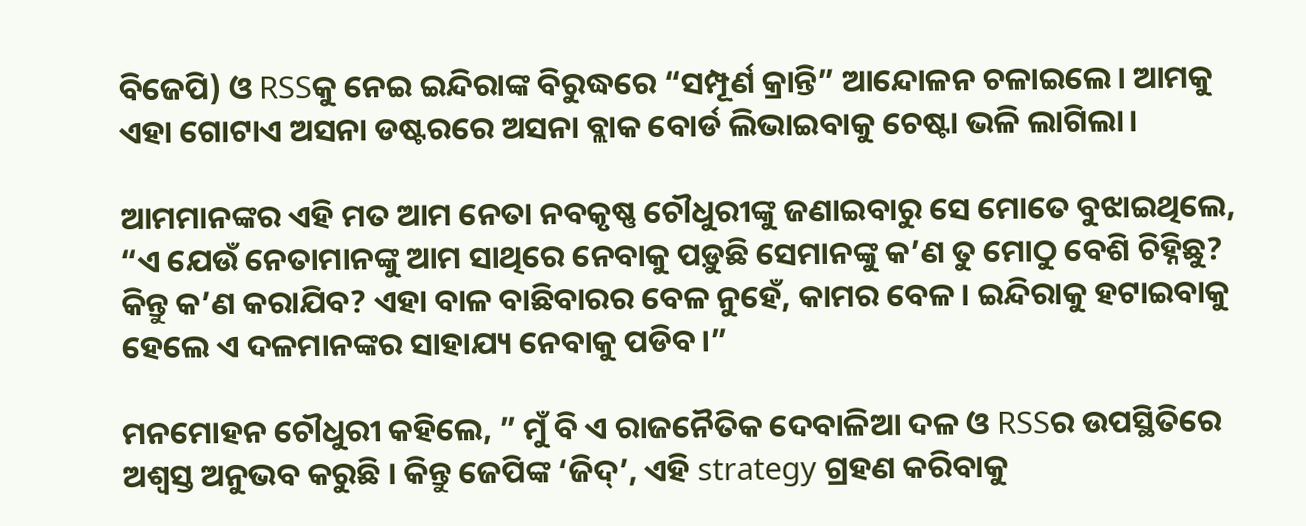ବିଜେପି) ଓ RSSକୁ ନେଇ ଇନ୍ଦିରାଙ୍କ ବିରୁଦ୍ଧରେ “ସମ୍ପୂର୍ଣ କ୍ରାନ୍ତି” ଆନ୍ଦୋଳନ ଚଳାଇଲେ। ଆମକୁ ଏହା ଗୋଟାଏ ଅସନା ଡଷ୍ଟରରେ ଅସନା ବ୍ଲାକ ବୋର୍ଡ ଲିଭାଇବାକୁ ଚେଷ୍ଟା ଭଳି ଲାଗିଲା।

ଆମମାନଙ୍କର ଏହି ମତ ଆମ ନେତା ନବକୃଷ୍ଣ ଚୌଧୁରୀଙ୍କୁ ଜଣାଇବାରୁ ସେ ମୋତେ ବୁଝାଇଥିଲେ, “ଏ ଯେଉଁ ନେତାମାନଙ୍କୁ ଆମ ସାଥିରେ ନେବାକୁ ପଡ଼ୁଛି ସେମାନଙ୍କୁ କ’ଣ ତୁ ମୋଠୁ ବେଶି ଚିହ୍ନିଛୁ? କିନ୍ତୁ କ’ଣ କରାଯିବ? ଏହା ବାଳ ବାଛିବାରର ବେଳ ନୁହେଁ, କାମର ବେଳ। ଇନ୍ଦିରାକୁ ହଟାଇବାକୁ ହେଲେ ଏ ଦଳମାନଙ୍କର ସାହାଯ୍ୟ ନେବାକୁ ପଡିବ।”

ମନମୋହନ ଚୌଧୁରୀ କହିଲେ, ” ମୁଁ ବି ଏ ରାଜନୈତିକ ଦେବାଳିଆ ଦଳ ଓ RSSର ଉପସ୍ଥିତିରେ ଅଶ୍ଵସ୍ତ ଅନୁଭବ କରୁଛି । କିନ୍ତୁ ଜେପିଙ୍କ ‘ଜିଦ୍’, ଏହି strategy ଗ୍ରହଣ କରିବାକୁ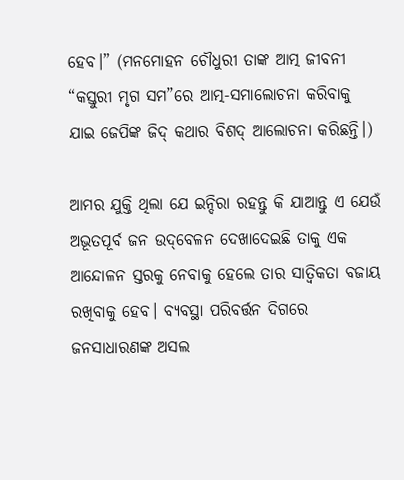ହେବ।” (ମନମୋହନ ଚୌଧୁରୀ ତାଙ୍କ ଆତ୍ମ ଜୀବନୀ “କସ୍ତୁରୀ ମୃଗ ସମ”ରେ ଆତ୍ମ-ସମାଲୋଚନା କରିବାକୁ ଯାଇ ଜେପିଙ୍କ ଜିଦ୍ କଥାର ବିଶଦ୍ ଆଲୋଚନା କରିଛନ୍ତି।)

ଆମର ଯୁକ୍ତି ଥିଲା ଯେ ଇନ୍ଦିରା ରହନ୍ତୁ କି ଯାଆନ୍ତୁ ଏ ଯେଉଁ ଅଭୂତପୂର୍ବ ଜନ ଉଦ୍‌ବେଳନ ଦେଖାଦେଇଛି ତାକୁ ଏକ ଆନ୍ଦୋଳନ ସ୍ତରକୁ ନେବାକୁ ହେଲେ ତାର ସାତ୍ବିକତା ବଜାୟ ରଖିବାକୁ ହେବ। ବ୍ୟବସ୍ଥା ପରିବର୍ତ୍ତନ ଦିଗରେ ଜନସାଧାରଣଙ୍କ ଅସଲ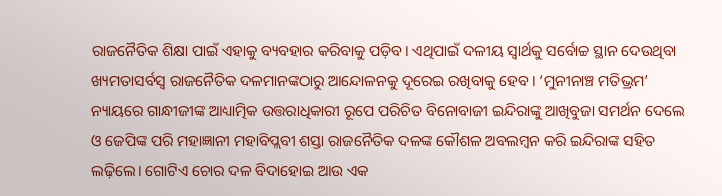ରାଜନୈତିକ ଶିକ୍ଷା ପାଇଁ ଏହାକୁ ବ୍ୟବହାର କରିବାକୁ ପଡ଼ିବ। ଏଥିପାଇଁ ଦଳୀୟ ସ୍ଵାର୍ଥକୁ ସର୍ବୋଚ୍ଚ ସ୍ଥାନ ଦେଉଥିବା ଖ୍ୟମତାସର୍ବସ୍ଵ ରାଜନୈତିକ ଦଳମାନଙ୍କଠାରୁ ଆନ୍ଦୋଳନକୁ ଦୂରେଇ ରଖିବାକୁ ହେବ। ‘ମୁନୀନାଞ୍ଚ ମତିଭ୍ରମ’ ନ୍ୟାୟରେ ଗାନ୍ଧୀଜୀଙ୍କ ଆଧ୍ୟାତ୍ମିକ ଉତ୍ତରାଧିକାରୀ ରୂପେ ପରିଚିତ ବିନୋବାଜୀ ଇନ୍ଦିରାଙ୍କୁ ଆଖିବୁଜା ସମର୍ଥନ ଦେଲେ ଓ ଜେପିଙ୍କ ପରି ମହାଜ୍ଞାନୀ ମହାବିପ୍ଲବୀ ଶସ୍ତା ରାଜନୈତିକ ଦଳଙ୍କ କୌଶଳ ଅବଲମ୍ବନ କରି ଇନ୍ଦିରାଙ୍କ ସହିତ ଲଢ଼ିଲେ। ଗୋଟିଏ ଚୋର ଦଳ ବିଦାହୋଇ ଆଉ ଏକ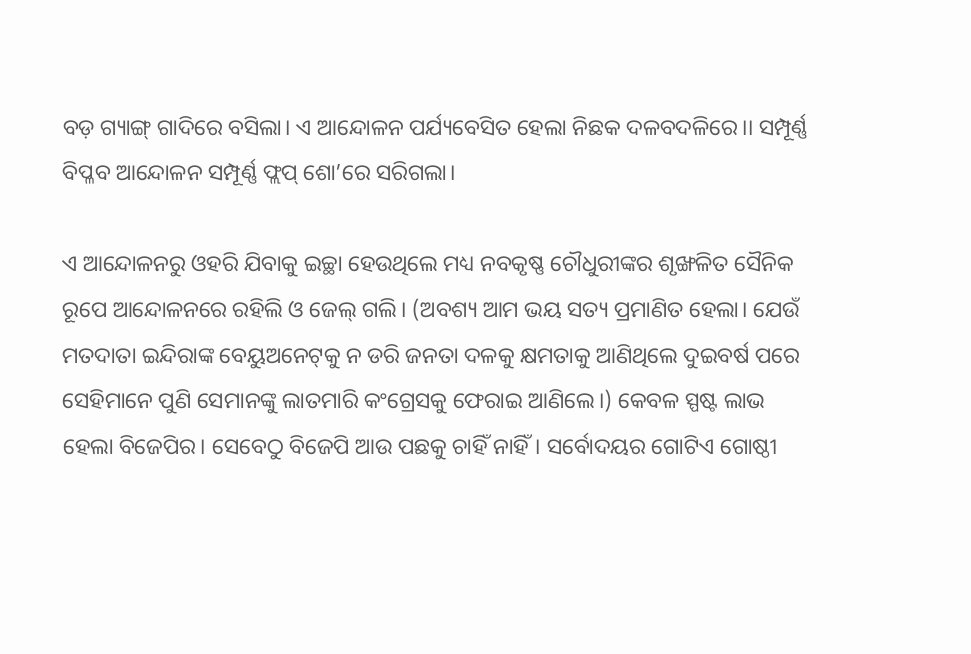ବଡ଼ ଗ୍ୟାଙ୍ଗ୍ ଗାଦିରେ ବସିଲା। ଏ ଆନ୍ଦୋଳନ ପର୍ଯ୍ୟବେସିତ ହେଲା ନିଛକ ଦଳବଦଳିରେ।। ସମ୍ପୂର୍ଣ୍ଣ ବିପ୍ଳବ ଆନ୍ଦୋଳନ ସମ୍ପୂର୍ଣ୍ଣ ଫ୍ଲପ୍ ଶୋ’ରେ ସରିଗଲା।

ଏ ଆନ୍ଦୋଳନରୁ ଓହରି ଯିବାକୁ ଇଚ୍ଛା ହେଉଥିଲେ ମଧ୍ୟ ନବକୃଷ୍ଣ ଚୌଧୁରୀଙ୍କର ଶୃଙ୍ଖଳିତ ସୈନିକ ରୂପେ ଆନ୍ଦୋଳନରେ ରହିଲି ଓ ଜେଲ୍ ଗଲି। (ଅବଶ୍ୟ ଆମ ଭୟ ସତ୍ୟ ପ୍ରମାଣିତ ହେଲା। ଯେଉଁ ମତଦାତା ଇନ୍ଦିରାଙ୍କ ବେୟୁଅନେଟ୍‌କୁ ନ ଡରି ଜନତା ଦଳକୁ କ୍ଷମତାକୁ ଆଣିଥିଲେ ଦୁଇବର୍ଷ ପରେ ସେହିମାନେ ପୁଣି ସେମାନଙ୍କୁ ଲାତମାରି କଂଗ୍ରେସକୁ ଫେରାଇ ଆଣିଲେ।) କେବଳ ସ୍ପଷ୍ଟ ଲାଭ ହେଲା ବିଜେପିର। ସେବେଠୁ ବିଜେପି ଆଉ ପଛକୁ ଚାହିଁ ନାହିଁ। ସର୍ବୋଦୟର ଗୋଟିଏ ଗୋଷ୍ଠୀ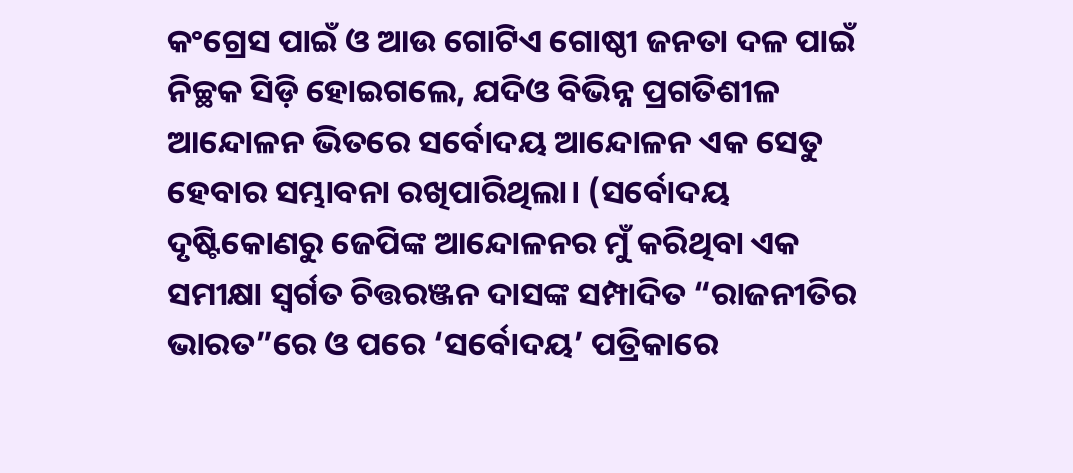କଂଗ୍ରେସ ପାଇଁ ଓ ଆଉ ଗୋଟିଏ ଗୋଷ୍ଠୀ ଜନତା ଦଳ ପାଇଁ ନିଚ୍ଛକ ସିଡ଼ି ହୋଇଗଲେ, ଯଦିଓ ବିଭିନ୍ନ ପ୍ରଗତିଶୀଳ ଆନ୍ଦୋଳନ ଭିତରେ ସର୍ବୋଦୟ ଆନ୍ଦୋଳନ ଏକ ସେତୁ ହେବାର ସମ୍ଭାବନା ରଖିପାରିଥିଲା। (ସର୍ବୋଦୟ ଦୃଷ୍ଟିକୋଣରୁ ଜେପିଙ୍କ ଆନ୍ଦୋଳନର ମୁଁ କରିଥିବା ଏକ ସମୀକ୍ଷା ସ୍ଵର୍ଗତ ଚିତ୍ତରଞ୍ଜନ ଦାସଙ୍କ ସମ୍ପାଦିତ “ରାଜନୀତିର ଭାରତ”ରେ ଓ ପରେ ‘ସର୍ବୋଦୟ’ ପତ୍ରିକାରେ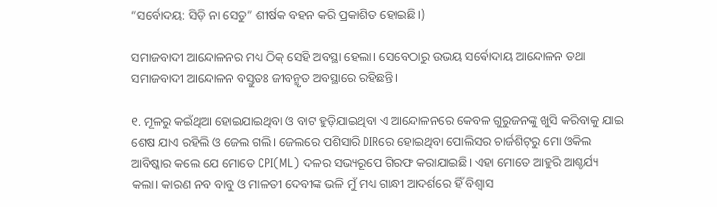“ସର୍ବୋଦୟ: ସିଡ଼ି ନା ସେତୁ” ଶୀର୍ଷକ ବହନ କରି ପ୍ରକାଶିତ ହୋଇଛି।)

ସମାଜବାଦୀ ଆନ୍ଦୋଳନର ମଧ୍ୟ ଠିକ୍ ସେହି ଅବସ୍ଥା ହେଲା। ସେବେଠାରୁ ଉଭୟ ସର୍ଵୋଦାୟ ଆନ୍ଦୋଳନ ତଥା ସମାଜବାଦୀ ଆନ୍ଦୋଳନ ବସ୍ତୁତଃ ଜୀବନ୍ମୃତ ଅବସ୍ଥାରେ ରହିଛନ୍ତି।

୧. ମୂଳରୁ କଇଁଥିଆ ହୋଇଯାଇଥିବା ଓ ବାଟ ହୁଡ଼ିଯାଇଥିବା ଏ ଆନ୍ଦୋଳନରେ କେବଳ ଗୁରୁଜନଙ୍କୁ ଖୁସି କରିବାକୁ ଯାଇ ଶେଷ ଯାଏ ରହିଲି ଓ ଜେଲ ଗଲି। ଜେଲରେ ପଶିସାରି DIRରେ ହୋଇଥିବା ପୋଲିସର ଚାର୍ଜଶିଟ୍‌ରୁ ମୋ ଓକିଲ ଆବିଷ୍କାର କଲେ ଯେ ମୋତେ CPI(ML) ଦଳର ସଭ୍ୟରୂପେ ଗିରଫ କରାଯାଇଛି। ଏହା ମୋତେ ଆହୁରି ଆଶ୍ଚର୍ଯ୍ୟ କଲା। କାରଣ ନବ ବାବୁ ଓ ମାଳତୀ ଦେବୀଙ୍କ ଭଳି ମୁଁ ମଧ୍ୟ ଗାନ୍ଧୀ ଆଦର୍ଶରେ ହିଁ ବିଶ୍ଵାସ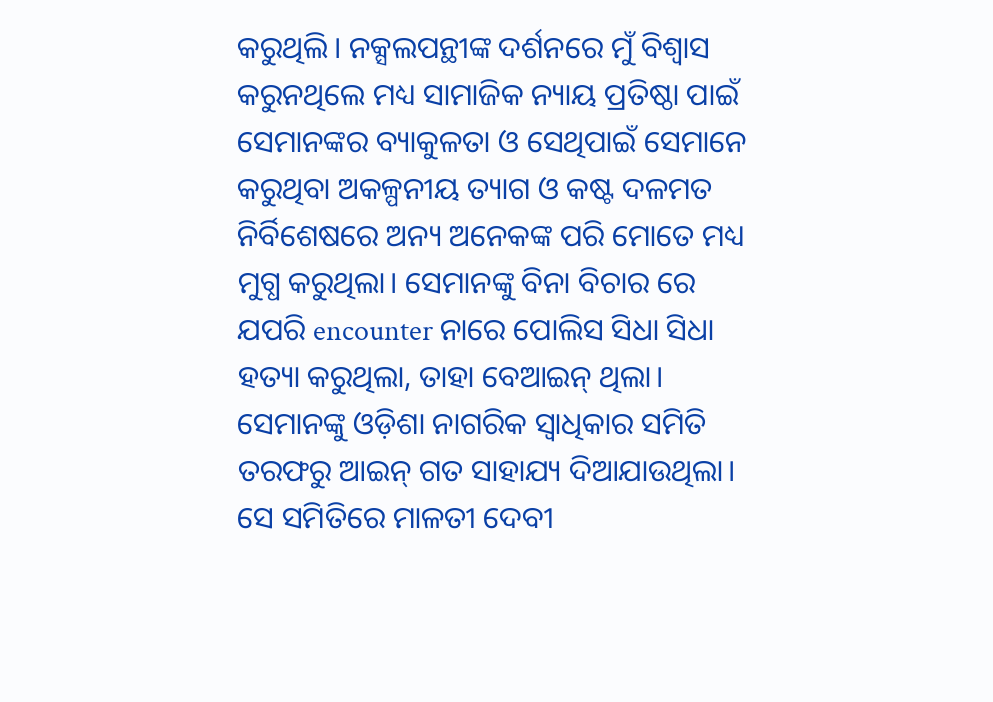କରୁଥିଲି। ନକ୍ସଲପନ୍ଥୀଙ୍କ ଦର୍ଶନରେ ମୁଁ ବିଶ୍ବାସ କରୁନଥିଲେ ମଧ୍ୟ ସାମାଜିକ ନ୍ୟାୟ ପ୍ରତିଷ୍ଠା ପାଇଁ ସେମାନଙ୍କର ବ୍ୟାକୁଳତା ଓ ସେଥିପାଇଁ ସେମାନେ କରୁଥିବା ଅକଳ୍ପନୀୟ ତ୍ୟାଗ ଓ କଷ୍ଟ ଦଳମତ ନିର୍ବିଶେଷରେ ଅନ୍ୟ ଅନେକଙ୍କ ପରି ମୋତେ ମଧ୍ୟ ମୁଗ୍ଧ କରୁଥିଲା। ସେମାନଙ୍କୁ ବିନା ବିଚାର ରେ ଯପରି encounter ନାରେ ପୋଲିସ ସିଧା ସିଧା ହତ୍ୟା କରୁଥିଲା, ତାହା ବେଆଇନ୍ ଥିଲା। ସେମାନଙ୍କୁ ଓଡ଼ିଶା ନାଗରିକ ସ୍ଵାଧିକାର ସମିତି ତରଫରୁ ଆଇନ୍ ଗତ ସାହାଯ୍ୟ ଦିଆଯାଉଥିଲା। ସେ ସମିତିରେ ମାଳତୀ ଦେବୀ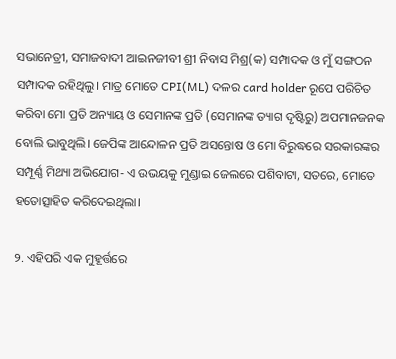ସଭାନେତ୍ରୀ, ସମାଜବାଦୀ ଆଇନଜୀବୀ ଶ୍ରୀ ନିବାସ ମିଶ୍ର(କ) ସମ୍ପାଦକ ଓ ମୁଁ ସଙ୍ଗଠନ ସମ୍ପାଦକ ରହିଥିଲୁ। ମାତ୍ର ମୋତେ CPI(ML) ଦଳର card holder ରୂପେ ପରିଚିତ କରିବା ମୋ ପ୍ରତି ଅନ୍ୟାୟ ଓ ସେମାନଙ୍କ ପ୍ରତି (ସେମାନଙ୍କ ତ୍ୟାଗ ଦୃଷ୍ଟିରୁ) ଅପମାନଜନକ ବୋଲି ଭାବୁଥିଲି। ଜେପିଙ୍କ ଆନ୍ଦୋଳନ ପ୍ରତି ଅସନ୍ତୋଷ ଓ ମୋ ବିରୁଦ୍ଧରେ ସରକାରଙ୍କର ସମ୍ପୂର୍ଣ୍ଣ ମିଥ୍ୟା ଅଭିଯୋଗ- ଏ ଉଭୟକୁ ମୁଣ୍ଡାଇ ଜେଲରେ ପଶିବାଟା, ସତରେ, ମୋତେ ହତୋତ୍ସାହିତ କରିଦେଇଥିଲା।

୨. ଏହିପରି ଏକ ମୁହୂର୍ତ୍ତରେ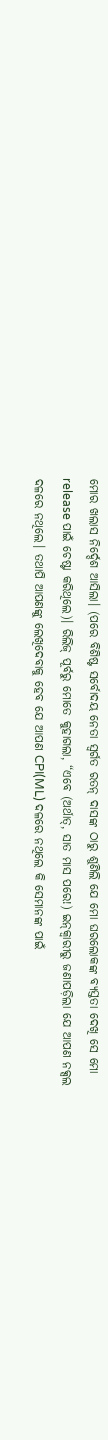ମୋର ଖଲାସ ନିର୍ଦ୍ଦେଶ ଆସିଲା। (ପରେ ବିଶିଷ୍ଟ ସର୍ବୋଦୟ ନେତା ସ୍ଵର୍ଗତ ରତନ୍ ଦାସଙ୍କ ଠାରୁ ଶୁଣିଲି ଯେ ମୋ ଘରଲୋକଙ୍କ ବ୍ୟସ୍ତତା ଦେଖି ସେ ମୋ release ପାଇଁ ଚେଷ୍ଟା କରିଥିଲେ)। ରିଲିଜ୍ ପୂର୍ବରୁ ମୋତେ କୁହାଗଲା, “ଏବେ (ଅର୍ଥାତ୍, ସାତ ମାସ ପରେ!) ଇନ୍‌କ୍ବାରୀରୁ ଜଣାପଡ଼ିଲା ଯେ ଆପଣ ନକ୍ସଲ ଦଳରେ ନଥିଲେ। ତଥାପି ଆପଣଙ୍କୁ ଲେଖିଦେବାକୁ ହେବ ଯେ ଆପଣ CPI(ML) ଦଳରେ ନଥିଲେ କି ସେମାନଙ୍କ ପାଇଁ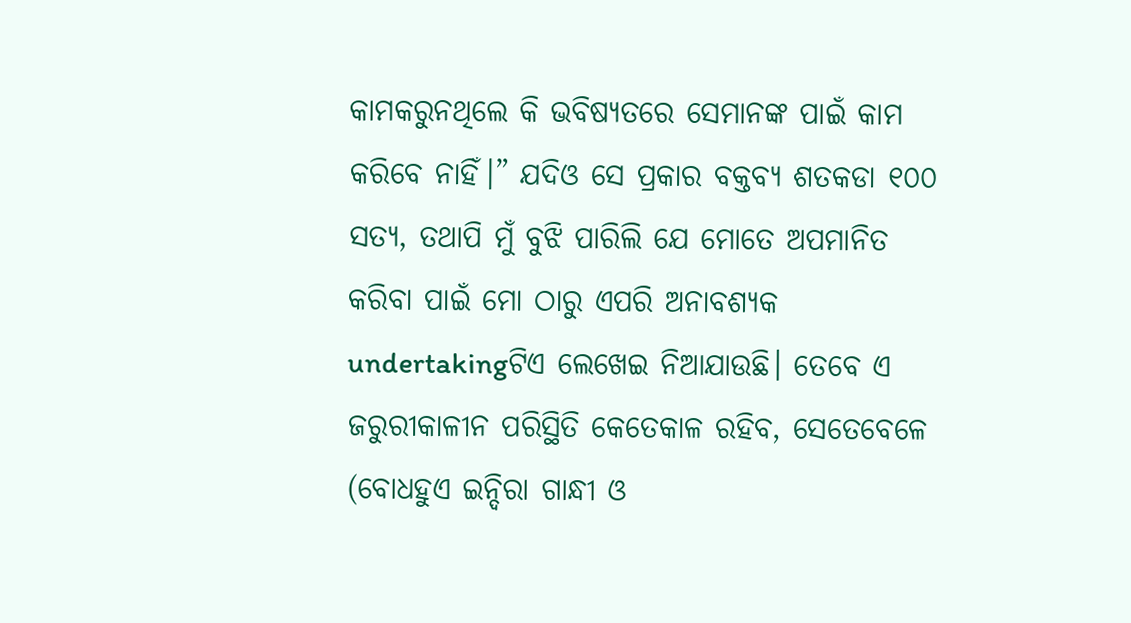କାମକରୁନଥିଲେ କି ଭବିଷ୍ୟତରେ ସେମାନଙ୍କ ପାଇଁ କାମ କରିବେ ନାହିଁ।” ଯଦିଓ ସେ ପ୍ରକାର ବକ୍ତବ୍ୟ ଶତକଡା ୧୦୦ ସତ୍ୟ, ତଥାପି ମୁଁ ବୁଝି ପାରିଲି ଯେ ମୋତେ ଅପମାନିତ କରିବା ପାଇଁ ମୋ ଠାରୁ ଏପରି ଅନାବଶ୍ୟକ undertakingଟିଏ ଲେଖେଇ ନିଆଯାଉଛି। ତେବେ ଏ ଜରୁରୀକାଳୀନ ପରିସ୍ଥିତି କେତେକାଳ ରହିବ, ସେତେବେଳେ (ବୋଧହୁଏ ଇନ୍ଦିରା ଗାନ୍ଧୀ ଓ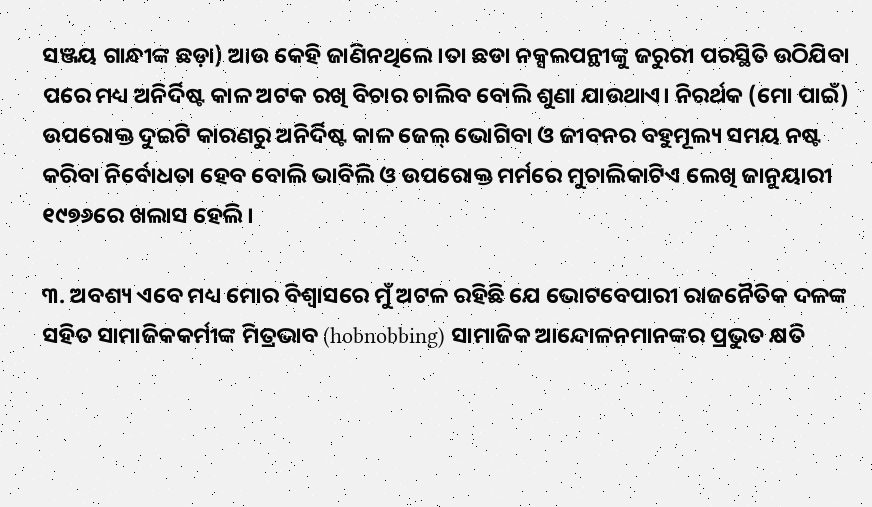ସଞ୍ଜୟ ଗାନ୍ଧୀଙ୍କ ଛଡ଼ା) ଆଉ କେହି ଜାଣିନଥିଲେ।ତା ଛଡା ନକ୍ସଲପନ୍ଥୀଙ୍କୁ ଜରୁରୀ ପରସ୍ଥିତି ଉଠିଯିବା ପରେ ମଧ୍ୟ ଅନିର୍ଦିଷ୍ଟ କାଳ ଅଟକ ରଖି ବିଚାର ଚାଲିବ ବୋଲି ଶୁଣା ଯାଉଥାଏ। ନିରର୍ଥକ (ମୋ ପାଇଁ) ଉପରୋକ୍ତ ଦୁଇଟି କାରଣରୁ ଅନିର୍ଦିଷ୍ଟ କାଳ ଜେଲ୍ ଭୋଗିବା ଓ ଜୀବନର ବହୁମୂଲ୍ୟ ସମୟ ନଷ୍ଟ କରିବା ନିର୍ବୋଧତା ହେବ ବୋଲି ଭାବିଲି ଓ ଉପରୋକ୍ତ ମର୍ମରେ ମୁଚାଲିକାଟିଏ ଲେଖି ଜାନୁୟାରୀ ୧୯୭୬ରେ ଖଲାସ ହେଲି।

୩. ଅବଶ୍ୟ ଏବେ ମଧ୍ୟ ମୋର ବିଶ୍ଵାସରେ ମୁଁ ଅଟଳ ରହିଛି ଯେ ଭୋଟବେପାରୀ ରାଜନୈତିକ ଦଳଙ୍କ ସହିତ ସାମାଜିକକର୍ମୀଙ୍କ ମିତ୍ରଭାବ (hobnobbing) ସାମାଜିକ ଆନ୍ଦୋଳନମାନଙ୍କର ପ୍ରଭୁତ କ୍ଷତି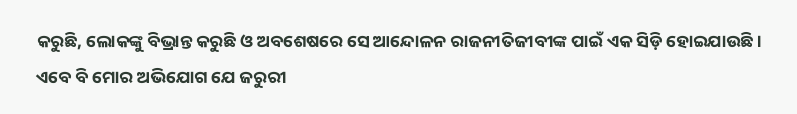କରୁଛି, ଲୋକଙ୍କୁ ବିଭ୍ରାନ୍ତ କରୁଛି ଓ ଅବଶେଷରେ ସେ ଆନ୍ଦୋଳନ ରାଜନୀତିଜୀବୀଙ୍କ ପାଇଁ ଏକ ସିଡ଼ି ହୋଇଯାଉଛି। ଏବେ ବି ମୋର ଅଭିଯୋଗ ଯେ ଜରୁରୀ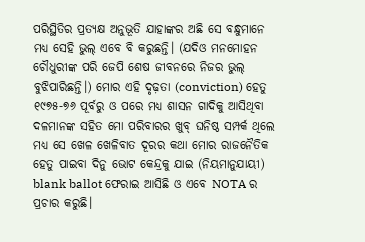ପରିସ୍ଥିତିର ପ୍ରତ୍ୟକ୍ଷ ଅନୁଭୂତି ଯାହାଙ୍କର ଅଛି ସେ ବନ୍ଧୁମାନେ ମଧ୍ୟ ସେହି ଭୁଲ୍ ଏବେ ବି କରୁଛନ୍ତି। (ଯଦିଓ ମନମୋହନ ଚୌଧୁରୀଙ୍କ ପରି ଜେପି ଶେଷ ଜୀବନରେ ନିଜର ଭୁଲ୍ ବୁଝିପାରିଛନ୍ତି।) ମୋର ଏହି ଦୃଢ଼ତା (conviction) ହେତୁ ୧୯୭୫-୭୬ ପୂର୍ବରୁ ଓ ପରେ ମଧ୍ୟ ଶାସନ ଗାଦିକୁ ଆସିଥିବା ଦଳମାନଙ୍କ ସହିତ ମୋ ପରିବାରର ଖୁବ୍ ଘନିଷ୍ଠ ସମ୍ପର୍କ ଥିଲେ ମଧ୍ୟ ସେ ଖେଳ ଖେଳିବାତ ଦୂରର କଥା ମୋର ରାଜନୈତିକ ହେତୁ ପାଇବା ଦିନୁ ଭୋଟ କେନ୍ଦ୍ରକୁ ଯାଇ (ନିୟମାନୁଯାୟୀ) blank ballot ଫେରାଇ ଆସିଛି ଓ ଏବେ NOTA ର ପ୍ରଚାର କରୁଛି।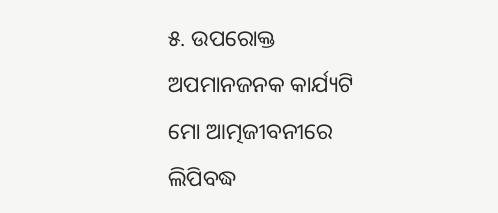୫. ଉପରୋକ୍ତ ଅପମାନଜନକ କାର୍ଯ୍ୟଟି ମୋ ଆତ୍ମଜୀବନୀରେ ଲିପିବଦ୍ଧ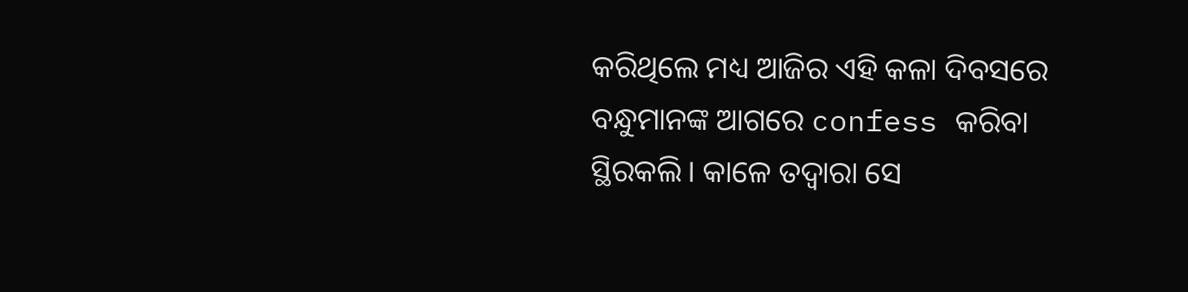କରିଥିଲେ ମଧ୍ୟ ଆଜିର ଏହି କଳା ଦିବସରେ ବନ୍ଧୁମାନଙ୍କ ଆଗରେ confess କରିବା ସ୍ଥିରକଲି। କାଳେ ତଦ୍ୱାରା ସେ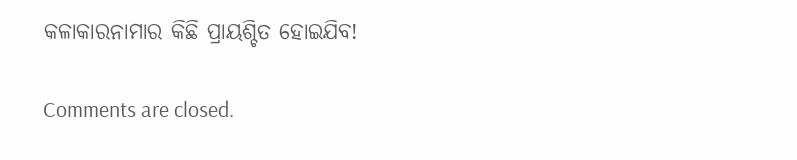କଳାକାରନାମାର କିଛି ପ୍ରାୟଶ୍ଚିତ ହୋଇଯିବ!

Comments are closed.